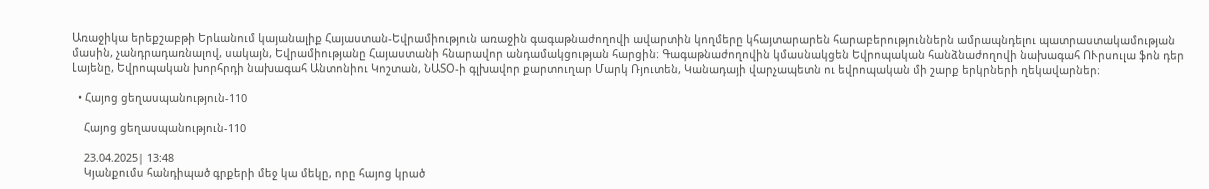Առաջիկա երեքշաբթի Երևանում կայանալիք Հայաստան-Եվրամիություն առաջին գագաթնաժողովի ավարտին կողմերը կհայտարարեն հարաբերություններն ամրապնդելու պատրաստակամության մասին, չանդրադառնալով, սակայն, Եվրամիությանը Հայաստանի հնարավոր անդամակցության հարցին։ Գագաթնաժողովին կմասնակցեն Եվրոպական հանձնաժողովի նախագահ ՈՒրսուլա ֆոն դեր Լայենը, Եվրոպական խորհրդի նախագահ Անտոնիու Կոշտան, ՆԱՏՕ-ի գլխավոր քարտուղար Մարկ Ռյուտեն, Կանադայի վարչապետն ու եվրոպական մի շարք երկրների ղեկավարներ։

  • Հայոց ցեղասպանություն-110

    Հայոց ցեղասպանություն-110

    23.04.2025| 13:48
    Կյանքումս հանդիպած գրքերի մեջ կա մեկը, որը հայոց կրած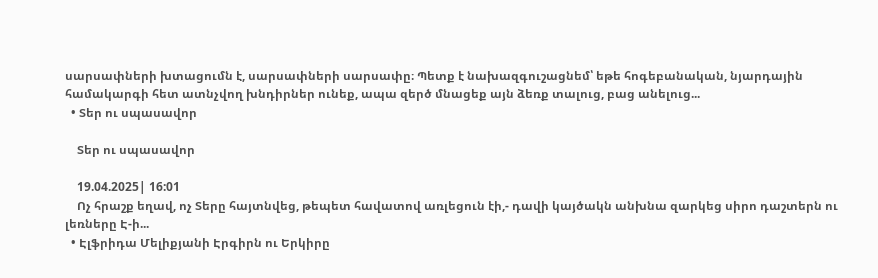սարսափների խտացումն է, սարսափների սարսափը։ Պետք է նախազգուշացնեմ՝ եթե հոգեբանական, նյարդային համակարգի հետ ատնչվող խնդիրներ ունեք, ապա զերծ մնացեք այն ձեռք տալուց, բաց անելուց...
  • Տեր ու սպասավոր

    Տեր ու սպասավոր

    19.04.2025| 16:01
    Ոչ հրաշք եղավ, ոչ Տերը հայտնվեց, թեպետ հավատով առլեցուն էի,- դավի կայծակն անխնա զարկեց սիրո դաշտերն ու լեռները Է-ի...
  • Էլֆրիդա Մելիքյանի Էրգիրն ու Երկիրը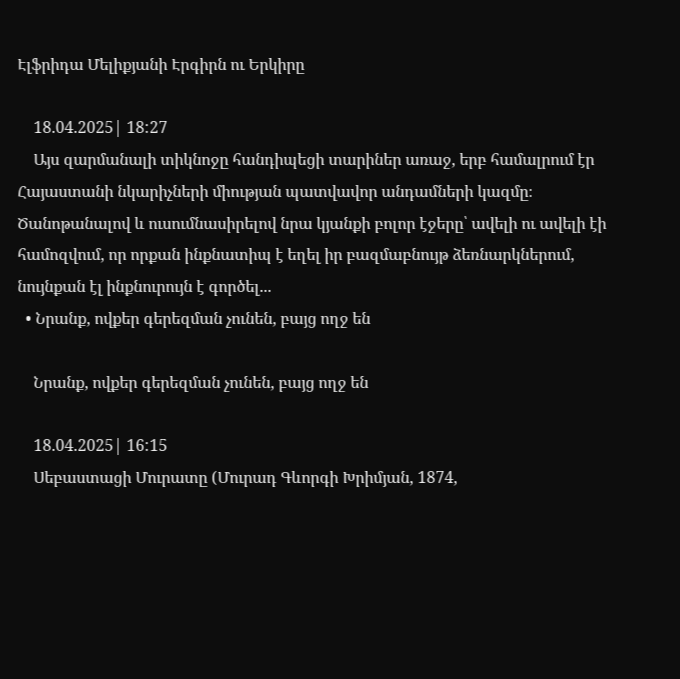Էլֆրիդա Մելիքյանի Էրգիրն ու Երկիրը

    18.04.2025| 18:27
    Այս զարմանալի տիկնոջը հանդիպեցի տարիներ առաջ, երբ համալրում էր Հայաստանի նկարիչների միության պատվավոր անդամների կազմը։ Ծանոթանալով և ուսումնասիրելով նրա կյանքի բոլոր էջերը՝ ավելի ու ավելի էի համոզվում, որ որքան ինքնատիպ է եղել իր բազմաբնույթ ձեռնարկներում, նույնքան էլ ինքնուրույն է գործել...
  • Նրանք, ովքեր գերեզման չունեն, բայց ողջ են

    Նրանք, ովքեր գերեզման չունեն, բայց ողջ են

    18.04.2025| 16:15
    Սեբաստացի Մուրատը (Մուրադ Գևորգի Խրիմյան, 1874,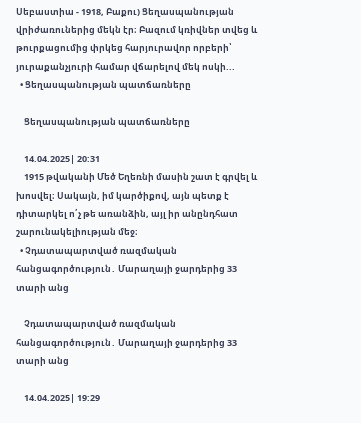Սեբաստիա - 1918, Բաքու) Ցեղասպանության վրիժառուներից մեկն էր։ Բազում կռիվներ տվեց և թուրքացումից փրկեց հարյուրավոր որբերի՝ յուրաքանչյուրի համար վճարելով մեկ ոսկի...
  • Ցեղասպանության պատճառները

    Ցեղասպանության պատճառները

    14.04.2025| 20:31
    1915 թվականի Մեծ Եղեռնի մասին շատ է գրվել և խոսվել։ Սակայն, իմ կարծիքով, այն պետք է դիտարկել ո՛չ թե առանձին, այլ իր անընդհատ շարունակելիության մեջ։
  • Չդատապարտված ռազմական հանցագործություն․ Մարաղայի ջարդերից 33 տարի անց

    Չդատապարտված ռազմական հանցագործություն․ Մարաղայի ջարդերից 33 տարի անց

    14.04.2025| 19:29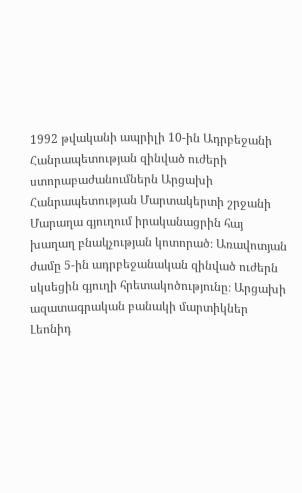1992 թվականի ապրիլի 10-ին Ադրբեջանի Հանրապետության զինված ուժերի ստորաբաժանումներն Արցախի Հանրապետության Մարտակերտի շրջանի Մարաղա գյուղում իրականացրին հայ խաղաղ բնակչության կոտորած։ Առավոտյան ժամը 5-ին ադրբեջանական զինված ուժերն սկսեցին գյուղի հրետակոծությունը։ Արցախի ազատագրական բանակի մարտիկներ Լեոնիդ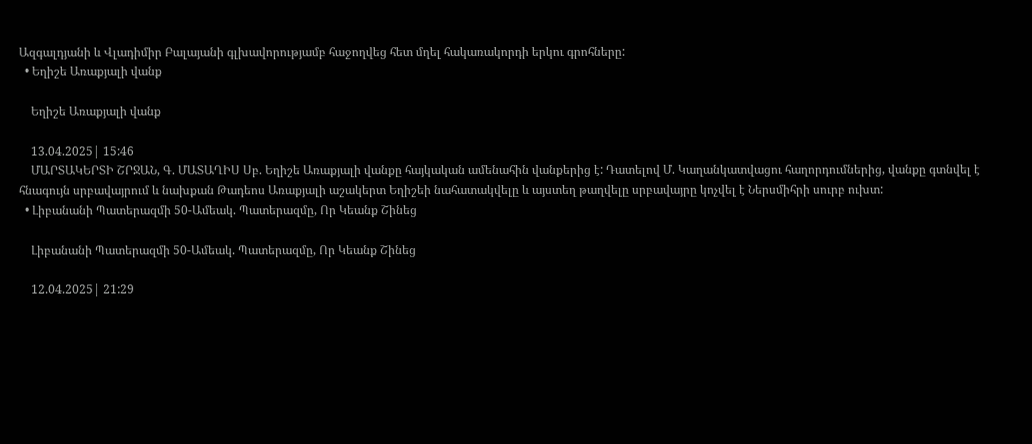Ազգալդյանի և Վլադիմիր Բալայանի գլխավորությամբ հաջողվեց հետ մղել հակառակորդի երկու գրոհները:
  • Եղիշե Առաքյալի վանք

    Եղիշե Առաքյալի վանք

    13.04.2025| 15:46
    ՄԱՐՏԱԿԵՐՏԻ ՇՐՋԱՆ, Գ. ՄԱՏԱՂԻՍ Սբ. Եղիշե Առաքյալի վանքը հայկական ամենահին վանքերից է: Դատելով Մ. Կաղանկատվացու հաղորդումներից, վանքը գտնվել է հնագույն սրբավայրում և նախքան Թադեոս Առաքյալի աշակերտ Եղիշեի նահատակվելը և այստեղ թաղվելը սրբավայրը կոչվել է Ներսմիհրի սուրբ ուխտ:
  • Լիբանանի Պատերազմի 50-Ամեակ. Պատերազմը, Որ Կեանք Շինեց

    Լիբանանի Պատերազմի 50-Ամեակ. Պատերազմը, Որ Կեանք Շինեց

    12.04.2025| 21:29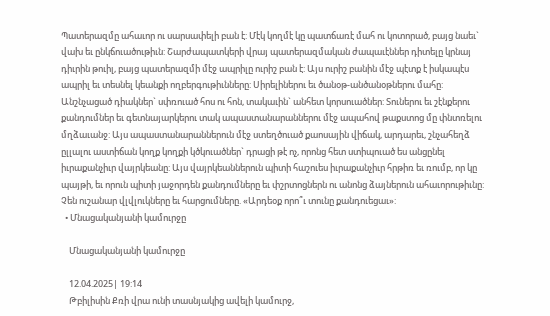Պատերազմը ահաւոր ու սարսափելի բան է: Մէկ կողմէ կը պատճառէ մահ ու կոտորած, բայց նաեւ` վախ եւ ընկճուածութիւն: Շարժապատկերի վրայ պատերազմական ժապաւէններ դիտելը կրնայ դիւրին թուիլ, բայց պատերազմի մէջ ապրիլը ուրիշ բան է: Այս ուրիշ բանին մէջ պէտք է իսկապէս ապրիլ եւ տեսնել կեանքի ողբերգութիւնները: Սիրելիներու եւ ծանօթ-անծանօթներու մահը: Անշնչացած դիակներ` սփռուած հոս ու հոն, տակաւին` անհետ կորսուածներ: Տուներու եւ շէնքերու քանդումներ եւ գետնայարկերու տակ ապաստանարաններու մէջ ապահով թաքստոց մը փնտռելու մղձաւանջ: Այս ապաստանարաններուն մէջ ստեղծուած քաոսային վիճակ, արդարեւ, շնչահեղձ ըլլալու աստիճան կողք կողքի կծկուածներ` դրացի թէ ոչ, որոնց հետ ստիպուած ես անցընել իւրաքանչիւր վայրկեանը: Այս վայրկեաններուն պիտի հաշուես իւրաքանչիւր հրթիռ եւ ռումբ, որ կը պայթի, եւ որուն պիտի յաջորդեն քանդումները եւ փշրտոցներն ու անոնց ձայներուն ահաւորութիւնը: Չեն ուշանար վլվլուկները եւ հարցումները. «Արդեօք որո՞ւ տունը քանդուեցաւ»:
  • Մնացականյանի կամուրջը

    Մնացականյանի կամուրջը

    12.04.2025| 19:14
    Թբիլիսին Քռի վրա ունի տասնյակից ավելի կամուրջ,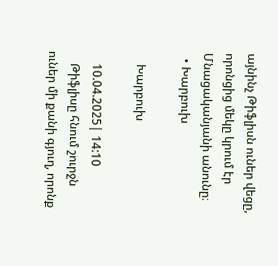այնինչ Թիֆլիսն ուներ վեցը, որոնցից մեկը կրում էր Մնացականյանի անունը։
  • Խարբուխ

    Խարբուխ

    10.04.2025| 14:10
    Թիֆլիսը հնում շուրջն ուներ մի քանի գյուղ, որոնք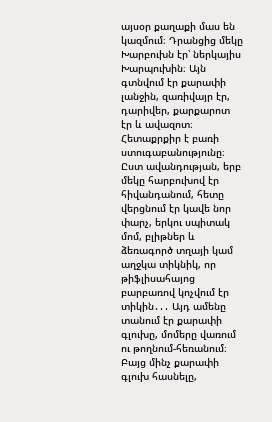այսօր քաղաքի մաս են կազմում։ Դրանցից մեկը Խարբուխն էր՝ ներկայիս Խարպուխին։ Այն գտնվում էր քարափի լանջին, զառիվայր էր, դարիվեր, քարքարոտ էր և ավազոտ։ Հետաքրքիր է բառի ստուգաբանությունը։ Ըստ ավանդության, երբ մեկը հարբուխով էր հիվանդանում, հետը վերցնում էր կավե նոր փարչ, երկու սպիտակ մոմ, բլիթներ և ձեռագործ տղայի կամ աղջկա տիկնիկ, որ թիֆլիսահայոց բարբառով կոչվում էր տիկին․․․ Այդ ամենը տանում էր քարափի գլուխը, մոմերը վառում ու թողնում-հեռանում։ Բայց մինչ քարափի գլուխ հասնելը,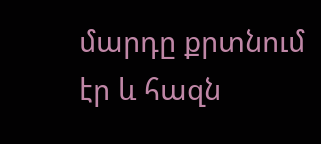մարդը քրտնում էր և հազն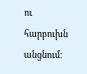ու հարբուխն անցնում։